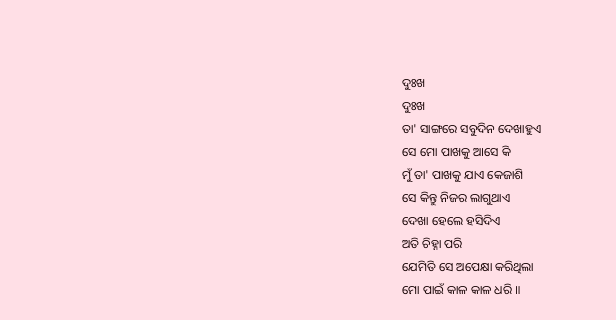ଦୁଃଖ
ଦୁଃଖ
ତା' ସାଙ୍ଗରେ ସବୁଦିନ ଦେଖାହୁଏ
ସେ ମୋ ପାଖକୁ ଆସେ କି
ମୁଁ ତା' ପାଖକୁ ଯାଏ କେଜାଶି
ସେ କିନ୍ତୁ ନିଜର ଲାଗୁଥାଏ
ଦେଖା ହେଲେ ହସିଦିଏ
ଅତି ଚିହ୍ନା ପରି
ଯେମିତି ସେ ଅପେକ୍ଷା କରିଥିଲା
ମୋ ପାଇଁ କାଳ କାଳ ଧରି ॥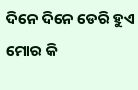ଦିନେ ଦିନେ ଡେରି ହୁଏ
ମୋର କି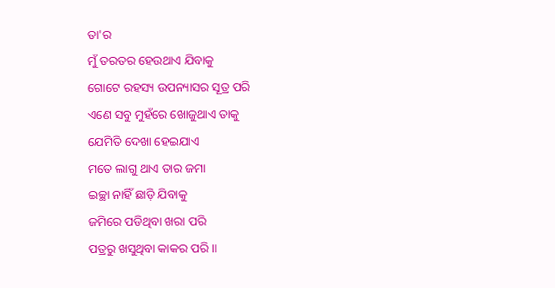ତା'ର
ମୁଁ ତରତର ହେଉଥାଏ ଯିବାକୁ
ଗୋଟେ ରହସ୍ୟ ଉପନ୍ୟାସର ସୂତ୍ର ପରି
ଏଣେ ସବୁ ମୁହଁରେ ଖୋଜୁଥାଏ ତାକୁ
ଯେମିତି ଦେଖା ହେଇଯାଏ
ମତେ ଲାଗୁ ଥାଏ ତାର ଜମା
ଇଚ୍ଛା ନାହିଁ ଛାଡ଼ି ଯିବାକୁ
ଜମିରେ ପଡିଥିବା ଖରା ପରି
ପତ୍ରରୁ ଖସୁଥିବା କାକର ପରି ॥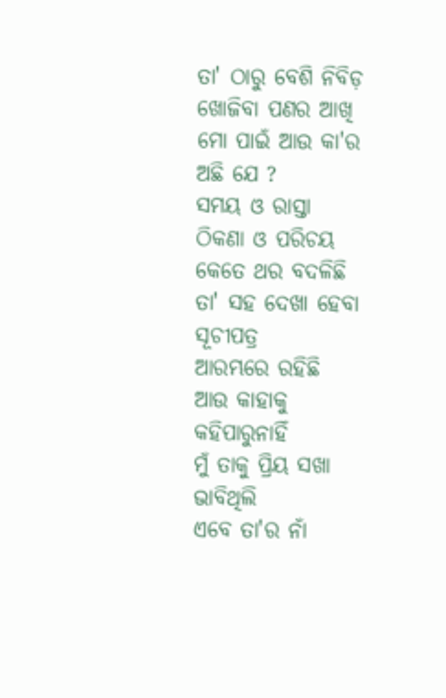ତା' ଠାରୁ ବେଶି ନିବିଡ଼
ଖୋଜିବା ପଣର ଆଖି
ମୋ ପାଇଁ ଆଉ କା'ର ଅଛି ଯେ ?
ସମୟ ଓ ରାସ୍ତା
ଠିକଣା ଓ ପରିଚୟ
କେତେ ଥର ବଦଳିଛି
ତା' ସହ ଦେଖା ହେବା ସୂଚୀପତ୍ର
ଆରମ୍ଭରେ ରହିଛି
ଆଉ କାହାକୁ କହିପାରୁନାହିଁ
ମୁଁ ତାକୁ ପ୍ରିୟ ସଖା ଭାବିଥିଲି
ଏବେ ତା'ର ନାଁ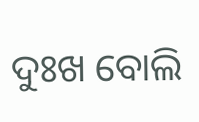ଦୁଃଖ ବୋଲି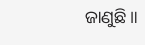ଜାଣୁଛି ॥